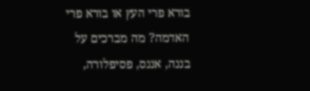בורא פרי העץ או בורא פרי האדמה? מה מברכים על בננה, אננס, פסיפלורה,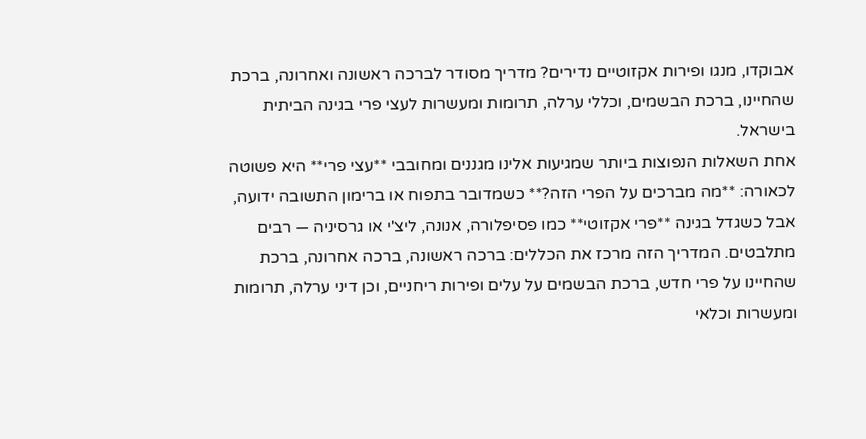אבוקדו, מנגו ופירות אקזוטיים נדירים? מדריך מסודר לברכה ראשונה ואחרונה, ברכת שהחיינו, ברכת הבשמים, וכללי ערלה, תרומות ומעשרות לעצי פרי בגינה הביתית בישראל.
אחת השאלות הנפוצות ביותר שמגיעות אלינו מגננים ומחובבי **עצי פרי** היא פשוטה לכאורה: **מה מברכים על הפרי הזה?** כשמדובר בתפוח או ברימון התשובה ידועה, אבל כשגדל בגינה **פרי אקזוטי** כמו פסיפלורה, אנונה, ליצ'י או גרסיניה — רבים מתלבטים. המדריך הזה מרכז את הכללים: ברכה ראשונה, ברכה אחרונה, ברכת שהחיינו על פרי חדש, ברכת הבשמים על עלים ופירות ריחניים, וכן דיני ערלה, תרומות ומעשרות וכלאי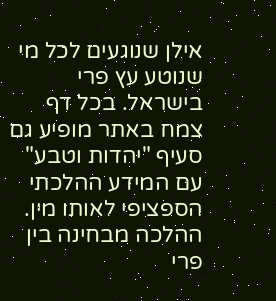אילן שנוגעים לכל מי שנוטע עץ פרי בישראל. בכל דף צמח באתר מופיע גם סעיף "יהדות וטבע" עם המידע ההלכתי הספציפי לאותו מין.
ההלכה מבחינה בין פרי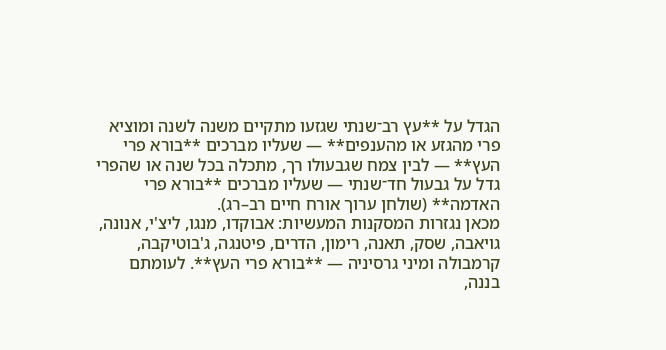הגדל על **עץ רב־שנתי שגזעו מתקיים משנה לשנה ומוציא פרי מהגזע או מהענפים** — שעליו מברכים **בורא פרי העץ** — לבין צמח שגבעולו רך, מתכלה בכל שנה או שהפרי גדל על גבעול חד־שנתי — שעליו מברכים **בורא פרי האדמה** (שולחן ערוך אורח חיים רב–רג).
מכאן נגזרות המסקנות המעשיות: אבוקדו, מנגו, ליצ'י, אנונה, גויאבה, שסק, תאנה, רימון, הדרים, פיטנגה, ג'בוטיקבה, קרמבולה ומיני גרסיניה — **בורא פרי העץ**. לעומתם בננה,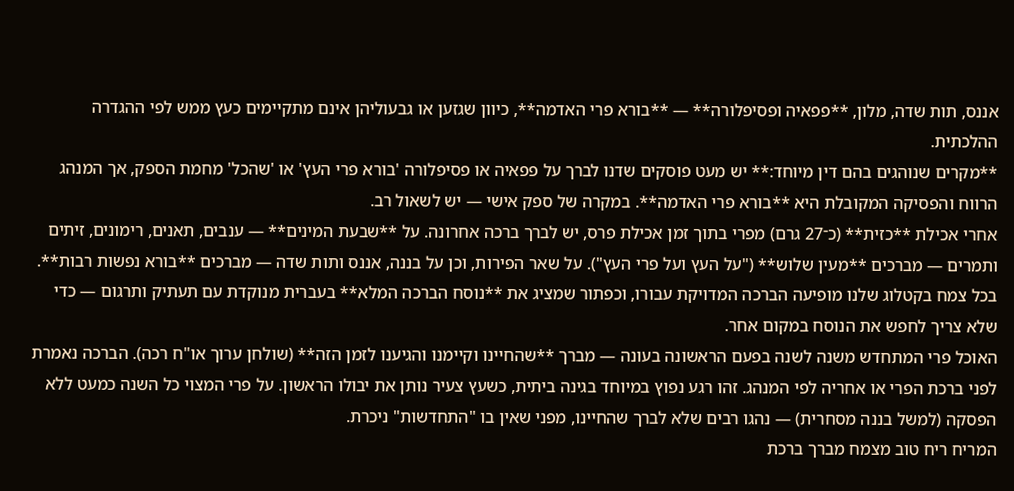אננס, תות שדה, מלון, **פפאיה ופסיפלורה** — **בורא פרי האדמה**, כיוון שגזען או גבעוליהן אינם מתקיימים כעץ ממש לפי ההגדרה ההלכתית.
**מקרים שנוהגים בהם דין מיוחד:** יש מעט פוסקים שדנו לברך על פפאיה או פסיפלורה 'בורא פרי העץ' או 'שהכל' מחמת הספק, אך המנהג הרווח והפסיקה המקובלת היא **בורא פרי האדמה**. במקרה של ספק אישי — יש לשאול רב.
אחרי אכילת **כזית** (כ־27 גרם) מפרי בתוך זמן אכילת פרס, יש לברך ברכה אחרונה. על **שבעת המינים** — ענבים, תאנים, רימונים, זיתים ותמרים — מברכים **מעין שלוש** ("על העץ ועל פרי העץ"). על שאר הפירות, וכן על בננה, אננס ותות שדה — מברכים **בורא נפשות רבות**.
בכל צמח בקטלוג שלנו מופיעה הברכה המדויקת עבורו, וכפתור שמציג את **נוסח הברכה המלא** בעברית מנוקדת עם תעתיק ותרגום — כדי שלא צריך לחפש את הנוסח במקום אחר.
האוכל פרי המתחדש משנה לשנה בפעם הראשונה בעונה — מברך **שהחיינו וקיימנו והגיענו לזמן הזה** (שולחן ערוך או"ח רכה). הברכה נאמרת לפני ברכת הפרי או אחריה לפי המנהג. זהו רגע נפוץ במיוחד בגינה ביתית, כשעץ צעיר נותן את יבולו הראשון. על פרי המצוי כל השנה כמעט ללא הפסקה (למשל בננה מסחרית) — נהגו רבים שלא לברך שהחיינו, מפני שאין בו "התחדשות" ניכרת.
המריח ריח טוב מצמח מברך ברכת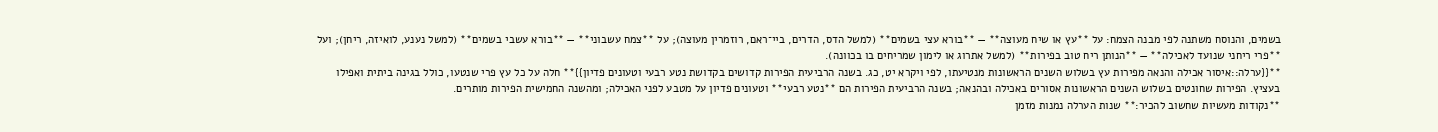בשמים, והנוסח משתנה לפי מבנה הצמח: על **עץ או שיח מעוצה** — **בורא עצי בשמים** (למשל הדס, הדרים, ביי־ראם, רוזמרין מעוצה); על **צמח עשבוני** — **בורא עשבי בשמים** (למשל נענע, לואיזה, ריחן); ועל **פרי ריחני שנועד לאכילה** — **הנותן ריח טוב בפירות** (למשל אתרוג או לימון שמריחים בו בכוונה).
**{{ערלה::איסור אכילה והנאה מפירות עץ בשלוש השנים הראשונות מנטיעתו, לפי ויקרא יט, כג. בשנה הרביעית הפירות קדושים בקדושת נטע רבעי וטעונים פדיון}}** חלה על כל עץ פרי שנטעו, כולל בגינה ביתית ואפילו בעציץ. הפירות שחונטים בשלוש השנים הראשונות אסורים באכילה ובהנאה; בשנה הרביעית הפירות הם **נטע רבעי** וטעונים פדיון על מטבע לפני האכילה; ומהשנה החמישית הפירות מותרים.
**נקודות מעשיות שחשוב להכיר:** שנות הערלה נמנות מזמן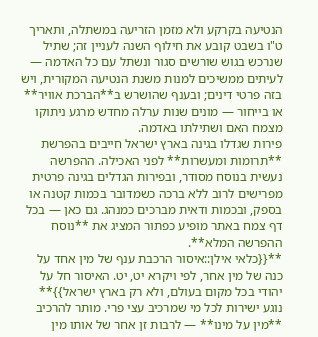הנטיעה בקרקע ולא מזמן הזריעה במשתלה, ותאריך ט"ו בשבט קובע את חילוף השנה לעניין זה; שתיל שנרכש בגוש שורשים סגור ונשתל עם כל האדמה — לעיתים ממשיכים למנות משנת הנטיעה המקורית, ויש בזה פרטי דינים; ובענף שהושרש ב**הברכת אוויר** או בייחור — מונים שנות ערלה מחדש מרגע ניתוקו מצמח האם ושתילתו באדמה.
פירות שגדלו בגינה בארץ ישראל חייבים בהפרשת **תרומות ומעשרות** לפני האכילה. ההפרשה נעשית בנוסח מסודר, ובפירות הגדלים בגינה פרטית מפרישים לרוב ללא ברכה כשמדובר בכמות קטנה או בספק, ובכמות ודאית מברכים כמנהג. גם כאן — בכל דף צמח באתר מופיע כפתור המציג את **נוסח ההפרשה המלא**.
**{{כלאי אילן::איסור הרכבת ענף של מין אחד על כנה של מין אחר, לפי ויקרא יט, יט. האיסור חל על יהודי בכל מקום בעולם, ולא רק בארץ ישראל}}** נוגע ישירות לכל מי שמרכיב עצי פרי. מותר להרכיב **מין על מינו** — לרבות זן אחר של אותו מין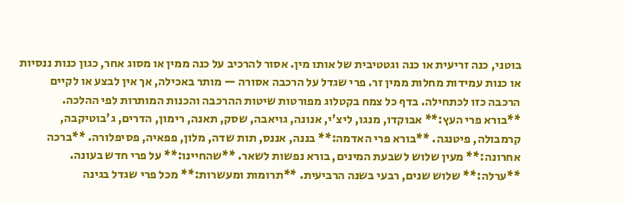בוטני, כנה זריעית או כנה וגטטיבית של אותו מין. אסור להרכיב על כנה ממין או מסוג אחר, כגון כנות ננסיות או כנות עמידות מחלות ממין זר. פרי שגדל על הרכבה אסורה — מותר באכילה, אך אין לבצע או לקיים הרכבה כזו לכתחילה. בדף כל צמח בקטלוג מפורטות שיטות ההרכבה והכנות המותרות לפי ההלכה.
**בורא פרי העץ:** אבוקדו, מנגו, ליצ'י, אנונה, גויאבה, שסק, תאנה, רימון, הדרים, ג'בוטיקבה, קרמבולה, פיטנגה. **בורא פרי האדמה:** בננה, אננס, תות שדה, מלון, פפאיה, פסיפלורה. **ברכה אחרונה:** מעין שלוש לשבעת המינים, בורא נפשות לשאר. **שהחיינו:** על פרי חדש בעונה. **ערלה:** שלוש שנים, רבעי בשנה הרביעית. **תרומות ומעשרות:** מכל פרי שגדל בגינה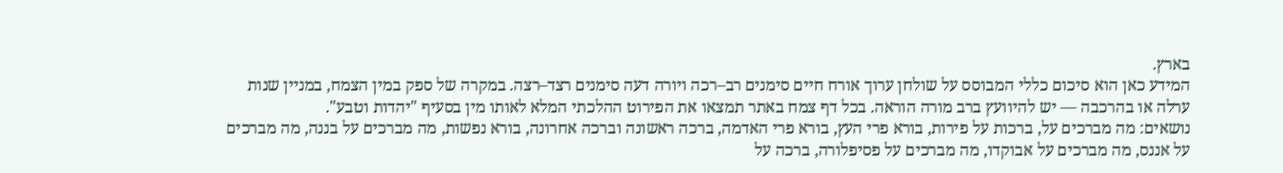בארץ.
המידע כאן הוא סיכום כללי המבוסס על שולחן ערוך אורח חיים סימנים רב–רכה ויורה דעה סימנים רצד–רצה. במקרה של ספק במין הצמח, במניין שנות ערלה או בהרכבה — יש להיוועץ ברב מורה הוראה. בכל דף צמח באתר תמצאו את הפירוט ההלכתי המלא לאותו מין בסעיף "יהדות וטבע".
נושאים: מה מברכים על, ברכות על פירות, בורא פרי העץ, בורא פרי האדמה, ברכה ראשונה וברכה אחרונה, בורא נפשות, מה מברכים על בננה, מה מברכים על אננס, מה מברכים על אבוקדו, מה מברכים על פסיפלורה, ברכה על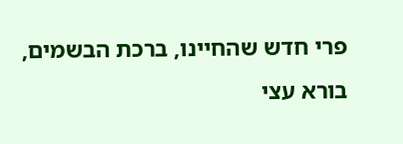פרי חדש שהחיינו, ברכת הבשמים, בורא עצי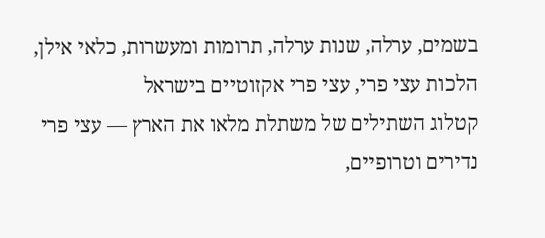בשמים, ערלה, שנות ערלה, תרומות ומעשרות, כלאי אילן, הלכות עצי פרי, עצי פרי אקזוטיים בישראל
קטלוג השתילים של משתלת מלאו את הארץ — עצי פרי נדירים וטרופיים,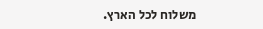משלוח לכל הארץ.